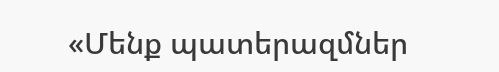«Մենք պատերազմներ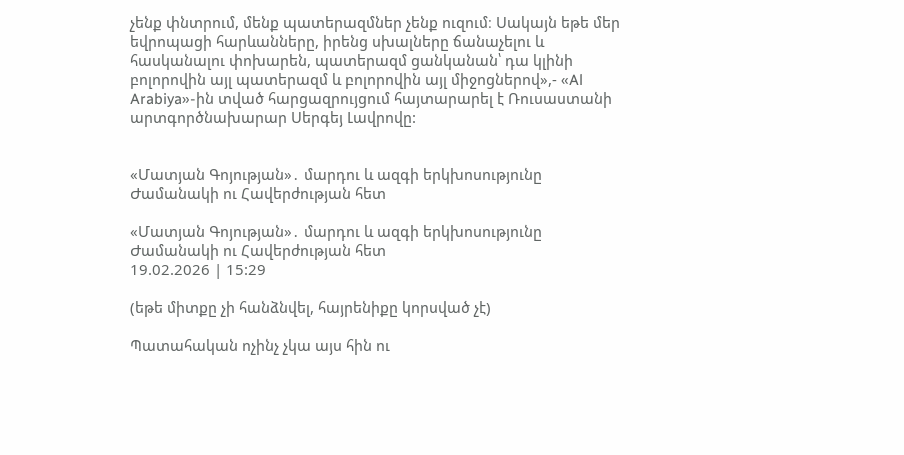չենք փնտրում, մենք պատերազմներ չենք ուզում։ Սակայն եթե մեր եվրոպացի հարևանները, իրենց սխալները ճանաչելու և հասկանալու փոխարեն, պատերազմ ցանկանան՝ դա կլինի բոլորովին այլ պատերազմ և բոլորովին այլ միջոցներով»,- «Al Arabiya»-ին տված հարցազրույցում հայտարարել է Ռուսաստանի արտգործնախարար Սերգեյ Լավրովը:


«Մատյան Գոյության»․ մարդու և ազգի երկխոսությունը Ժամանակի ու Հավերժության հետ

«Մատյան Գոյության»․ մարդու և ազգի երկխոսությունը Ժամանակի ու Հավերժության հետ
19.02.2026 | 15:29

(եթե միտքը չի հանձնվել, հայրենիքը կորսված չէ)

Պատահական ոչինչ չկա այս հին ու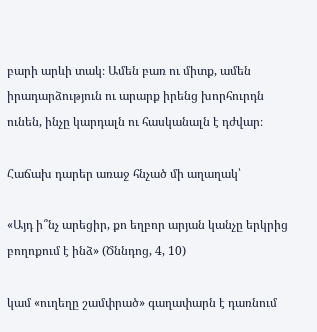բարի արևի տակ։ Ամեն բառ ու միտք, ամեն իրադարձություն ու արարք իրենց խորհուրդն ունեն, ինչը կարդալն ու հասկանալն է դժվար։

Հաճախ դարեր առաջ հնչած մի աղաղակ՝

«Այդ ի՞նչ արեցիր, քո եղբոր արյան կանչը երկրից բողոքում է ինձ» (Ծննդոց, 4, 10)

կամ «ուղեղը շամփրած» գաղափարն է դառնում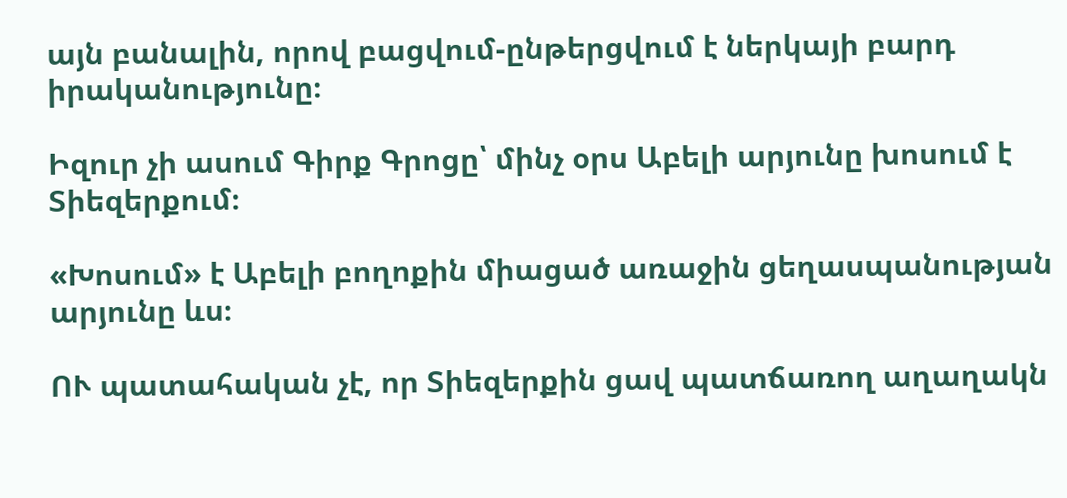այն բանալին, որով բացվում-ընթերցվում է ներկայի բարդ իրականությունը։

Իզուր չի ասում Գիրք Գրոցը՝ մինչ օրս Աբելի արյունը խոսում է Տիեզերքում։

«Խոսում» է Աբելի բողոքին միացած առաջին ցեղասպանության արյունը ևս։

ՈՒ պատահական չէ, որ Տիեզերքին ցավ պատճառող աղաղակն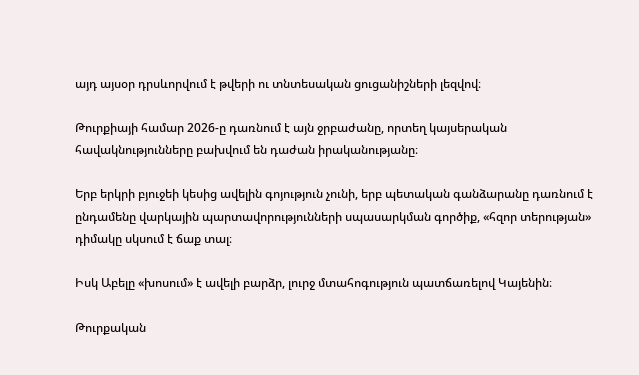այդ այսօր դրսևորվում է թվերի ու տնտեսական ցուցանիշների լեզվով։

Թուրքիայի համար 2026-ը դառնում է այն ջրբաժանը, որտեղ կայսերական հավակնությունները բախվում են դաժան իրականությանը։

Երբ երկրի բյուջեի կեսից ավելին գոյություն չունի, երբ պետական գանձարանը դառնում է ընդամենը վարկային պարտավորությունների սպասարկման գործիք, «հզոր տերության» դիմակը սկսում է ճաք տալ։

Իսկ Աբելը «խոսում» է ավելի բարձր, լուրջ մտահոգություն պատճառելով Կայենին։

Թուրքական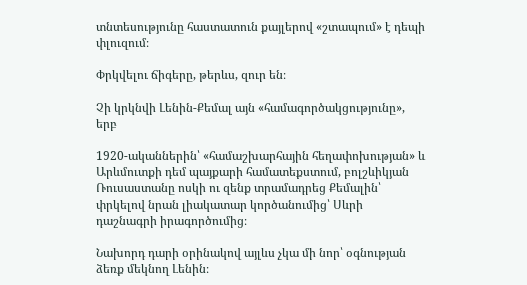տնտեսությունը հաստատուն քայլերով «շտապում» է դեպի փլուզում։

Փրկվելու ճիգերը, թերևս, զուր են։

Չի կրկնվի Լենին-Քեմալ այն «համագործակցությունը», երբ

1920-ականներին՝ «համաշխարհային հեղափոխության» և Արևմուտքի դեմ պայքարի համատեքստում, բոլշևիկյան Ռուսաստանը ոսկի ու զենք տրամադրեց Քեմալին՝ փրկելով նրան լիակատար կործանումից՝ Սևրի դաշնագրի իրագործումից։

Նախորդ դարի օրինակով այլևս չկա մի նոր՝ օգնության ձեռք մեկնող Լենին։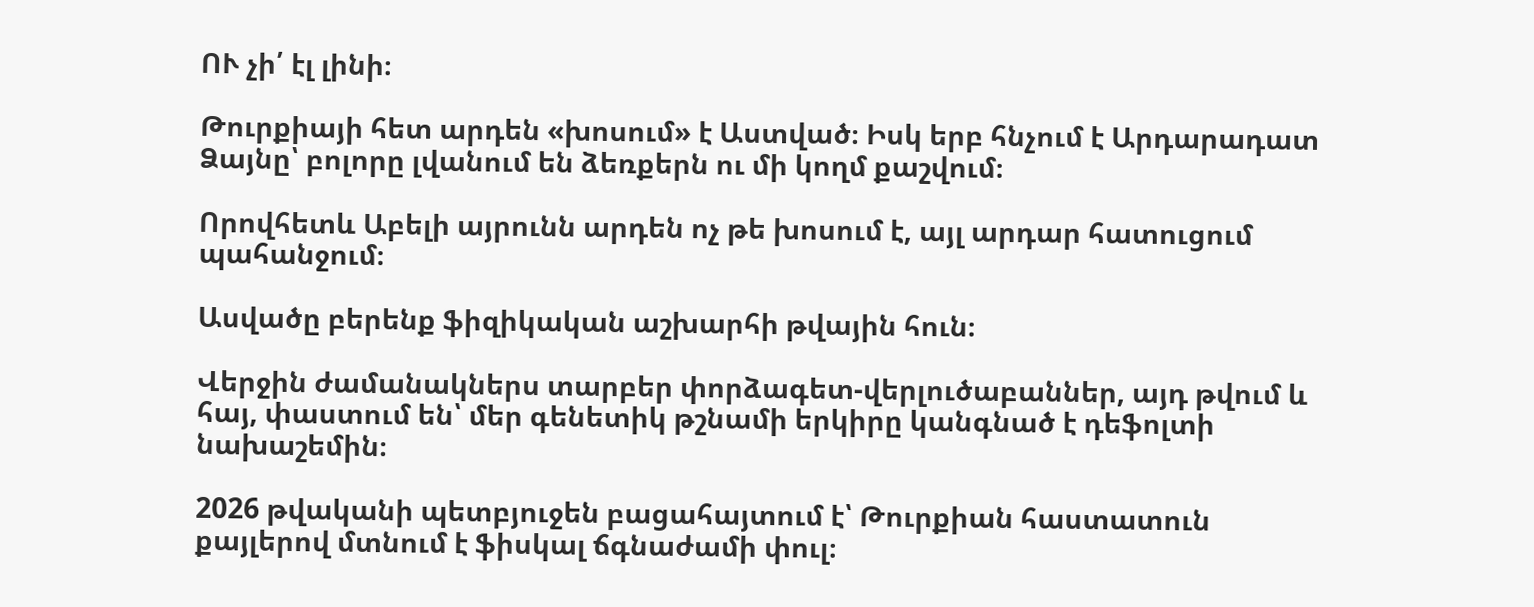ՈՒ չի՛ էլ լինի։

Թուրքիայի հետ արդեն «խոսում» է Աստված։ Իսկ երբ հնչում է Արդարադատ Ձայնը՝ բոլորը լվանում են ձեռքերն ու մի կողմ քաշվում։

Որովհետև Աբելի այրունն արդեն ոչ թե խոսում է, այլ արդար հատուցում պահանջում։

Ասվածը բերենք ֆիզիկական աշխարհի թվային հուն։

Վերջին ժամանակներս տարբեր փորձագետ-վերլուծաբաններ, այդ թվում և հայ, փաստում են՝ մեր գենետիկ թշնամի երկիրը կանգնած է դեֆոլտի նախաշեմին։

2026 թվականի պետբյուջեն բացահայտում է՝ Թուրքիան հաստատուն քայլերով մտնում է ֆիսկալ ճգնաժամի փուլ։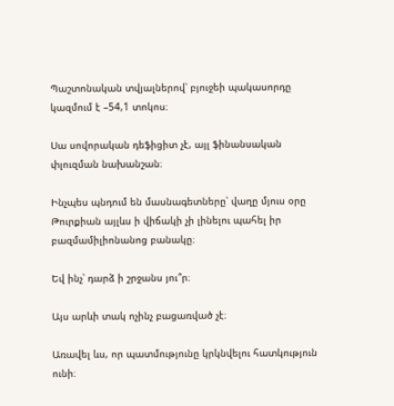Պաշտոնական տվյալներով՝ բյուջեի պակասորդը կազմում է –54,1 տոկոս։

Սա սովորական դեֆիցիտ չէ, այլ ֆինանսական փլուզման նախանշան։

Ինչպես պնդում են մասնագետները՝ վաղը մյուս օրը Թուրքիան այլևս ի վիճակի չի լինելու պահել իր բազմամիլիոնանոց բանակը։

Եվ ինչ՝ դարձ ի շրջանս յու՞ր։

Այս արևի տակ ոչինչ բացառված չէ։

Առավել ևս, որ պատմությունը կրկնվելու հատկություն ունի։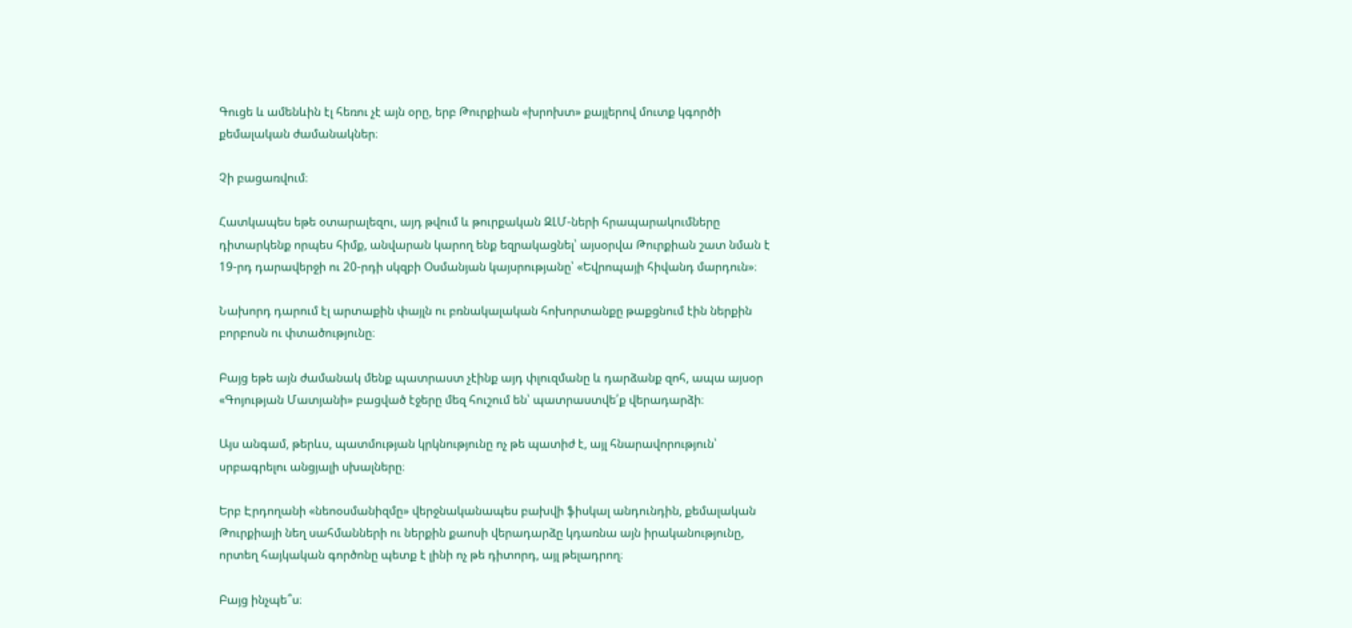Գուցե և ամենևին էլ հեռու չէ այն օրը, երբ Թուրքիան «խրոխտ» քայլերով մուտք կգործի քեմալական ժամանակներ։

Չի բացառվում։

Հատկապես եթե օտարալեզու, այդ թվում և թուրքական ԶԼՄ-ների հրապարակումները դիտարկենք որպես հիմք, անվարան կարող ենք եզրակացնել՝ այսօրվա Թուրքիան շատ նման է 19-րդ դարավերջի ու 20-րդի սկզբի Օսմանյան կայսրությանը՝ «Եվրոպայի հիվանդ մարդուն»։

Նախորդ դարում էլ արտաքին փայլն ու բռնակալական հոխորտանքը թաքցնում էին ներքին բորբոսն ու փտածությունը։

Բայց եթե այն ժամանակ մենք պատրաստ չէինք այդ փլուզմանը և դարձանք զոհ, ապա այսօր «Գոյության Մատյանի» բացված էջերը մեզ հուշում են՝ պատրաստվե՛ք վերադարձի։

Այս անգամ, թերևս, պատմության կրկնությունը ոչ թե պատիժ է, այլ հնարավորություն՝ սրբագրելու անցյալի սխալները։

Երբ Էրդողանի «նեոօսմանիզմը» վերջնականապես բախվի ֆիսկալ անդունդին, քեմալական Թուրքիայի նեղ սահմանների ու ներքին քաոսի վերադարձը կդառնա այն իրականությունը, որտեղ հայկական գործոնը պետք է լինի ոչ թե դիտորդ, այլ թելադրող։

Բայց ինչպե՞ս։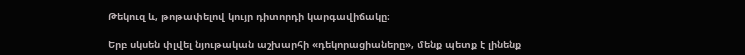Թեկուզ և, թոթափելով կույր դիտորդի կարգավիճակը։

Երբ սկսեն փլվել նյութական աշխարհի «դեկորացիաները», մենք պետք է լինենք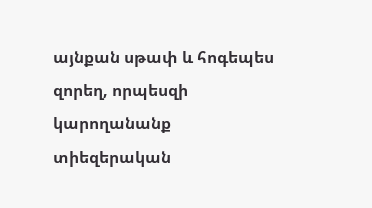այնքան սթափ և հոգեպես զորեղ, որպեսզի կարողանանք տիեզերական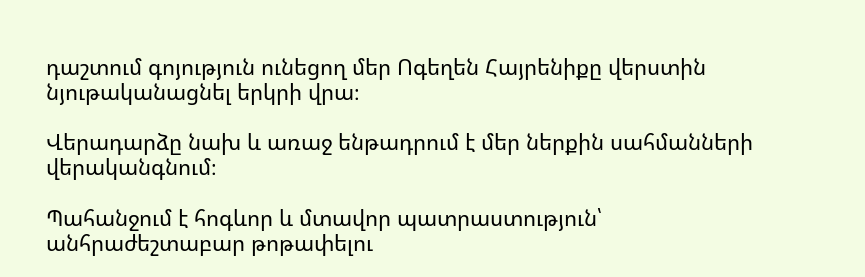դաշտում գոյություն ունեցող մեր Ոգեղեն Հայրենիքը վերստին նյութականացնել երկրի վրա։

Վերադարձը նախ և առաջ ենթադրում է մեր ներքին սահմանների վերականգնում։

Պահանջում է հոգևոր և մտավոր պատրաստություն՝ անհրաժեշտաբար թոթափելու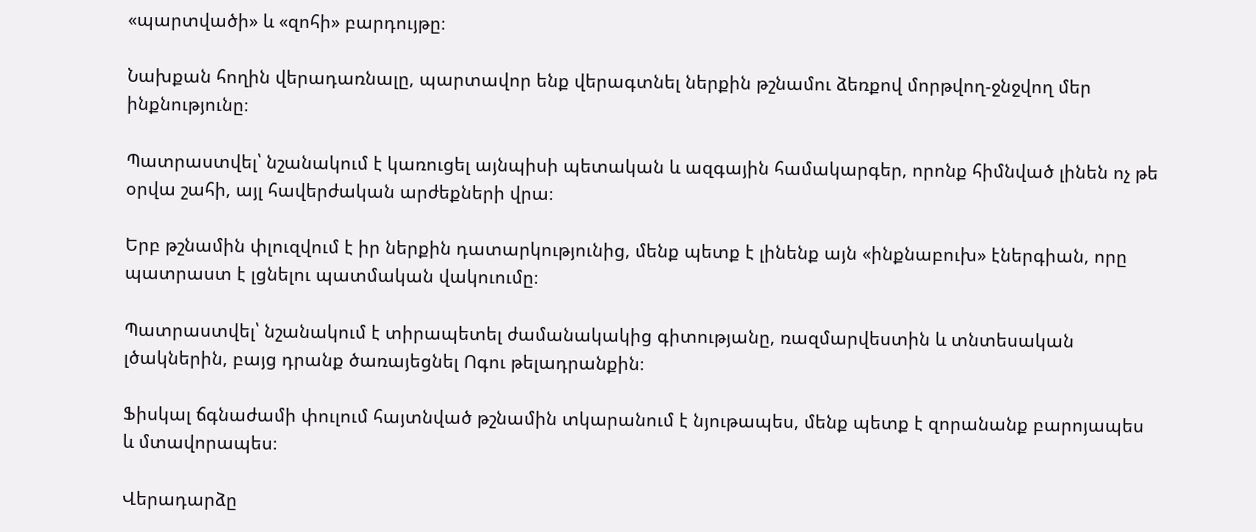«պարտվածի» և «զոհի» բարդույթը։

Նախքան հողին վերադառնալը, պարտավոր ենք վերագտնել ներքին թշնամու ձեռքով մորթվող-ջնջվող մեր ինքնությունը։

Պատրաստվել՝ նշանակում է կառուցել այնպիսի պետական և ազգային համակարգեր, որոնք հիմնված լինեն ոչ թե օրվա շահի, այլ հավերժական արժեքների վրա։

Երբ թշնամին փլուզվում է իր ներքին դատարկությունից, մենք պետք է լինենք այն «ինքնաբուխ» էներգիան, որը պատրաստ է լցնելու պատմական վակուումը։

Պատրաստվել՝ նշանակում է տիրապետել ժամանակակից գիտությանը, ռազմարվեստին և տնտեսական լծակներին, բայց դրանք ծառայեցնել Ոգու թելադրանքին։

Ֆիսկալ ճգնաժամի փուլում հայտնված թշնամին տկարանում է նյութապես, մենք պետք է զորանանք բարոյապես և մտավորապես։

Վերադարձը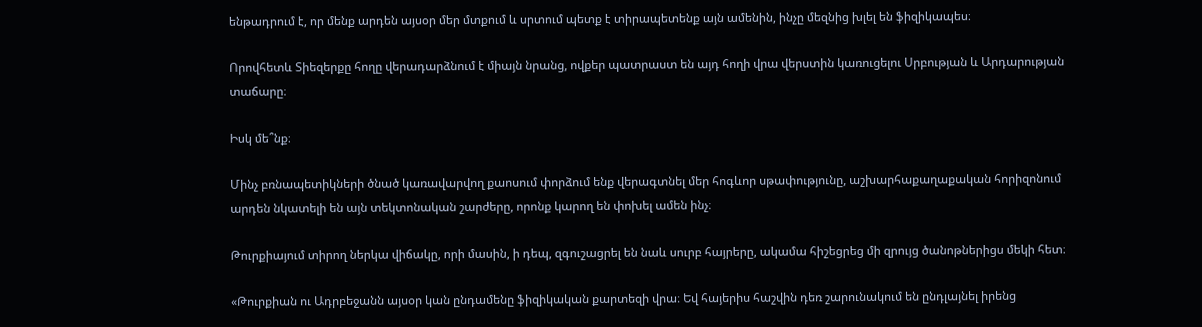ենթադրում է, որ մենք արդեն այսօր մեր մտքում և սրտում պետք է տիրապետենք այն ամենին, ինչը մեզնից խլել են ֆիզիկապես։

Որովհետև Տիեզերքը հողը վերադարձնում է միայն նրանց, ովքեր պատրաստ են այդ հողի վրա վերստին կառուցելու Սրբության և Արդարության տաճարը։

Իսկ մե՞նք։

Մինչ բռնապետիկների ծնած կառավարվող քաոսում փորձում ենք վերագտնել մեր հոգևոր սթափությունը, աշխարհաքաղաքական հորիզոնում արդեն նկատելի են այն տեկտոնական շարժերը, որոնք կարող են փոխել ամեն ինչ։

Թուրքիայում տիրող ներկա վիճակը, որի մասին, ի դեպ, զգուշացրել են նաև սուրբ հայրերը, ակամա հիշեցրեց մի զրույց ծանոթներիցս մեկի հետ։

«Թուրքիան ու Ադրբեջանն այսօր կան ընդամենը ֆիզիկական քարտեզի վրա։ Եվ հայերիս հաշվին դեռ շարունակում են ընդլայնել իրենց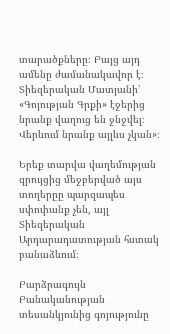տարածքները։ Բայց այդ ամենը ժամանակավոր է։ Տիեզերական Մատյանի՝ «Գոյության Գրքի» էջերից նրանք վաղուց են ջնջվել։ Վերևում նրանք այլևս չկան»։

Երեք տարվա վաղեմության զրույցից մեջբերված այս տողերըը պարզապես սփոփանք չեն, այլ Տիեզերական Արդարադատության հստակ բանաձևում։

Բարձրագույն Բանականության տեսանկյունից գոյությունը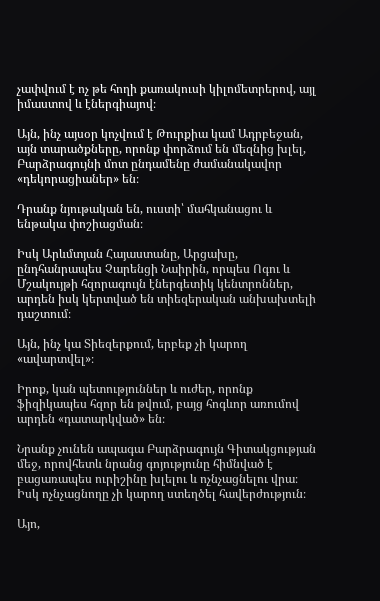չափվում է ոչ թե հողի քառակուսի կիլոմետրերով, այլ իմաստով և էներգիայով։

Այն, ինչ այսօր կոչվում է Թուրքիա կամ Ադրբեջան, այն տարածքները, որոնք փորձում են մեզնից խլել, Բարձրագույնի մոտ ընդամենը ժամանակավոր «դեկորացիաներ» են։

Դրանք նյութական են, ուստի՝ մահկանացու և ենթակա փոշիացման։

Իսկ Արևմտյան Հայաստանը, Արցախը, ընդհանրապես Չարենցի Նաիրին, որպես Ոգու և Մշակույթի հզորագույն էներգետիկ կենտրոններ, արդեն իսկ կերտված են տիեզերական անխախտելի դաշտում։

Այն, ինչ կա Տիեզերքում, երբեք չի կարող «ավարտվել»։

Իրոք, կան պետություններ և ուժեր, որոնք ֆիզիկապես հզոր են թվում, բայց հոգևոր առումով արդեն «դատարկված» են։

Նրանք չունեն ապագա Բարձրագույն Գիտակցության մեջ, որովհետև նրանց գոյությունը հիմնված է բացառապես ուրիշինը խլելու և ոչնչացնելու վրա։ Իսկ ոչնչացնողը չի կարող ստեղծել հավերժություն։

Այո,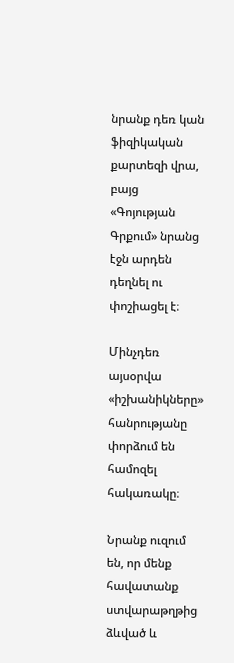նրանք դեռ կան ֆիզիկական քարտեզի վրա, բայց «Գոյության Գրքում» նրանց էջն արդեն դեղնել ու փոշիացել է։

Մինչդեռ այսօրվա «իշխանիկները» հանրությանը փորձում են համոզել հակառակը։

Նրանք ուզում են, որ մենք հավատանք ստվարաթղթից ձևված և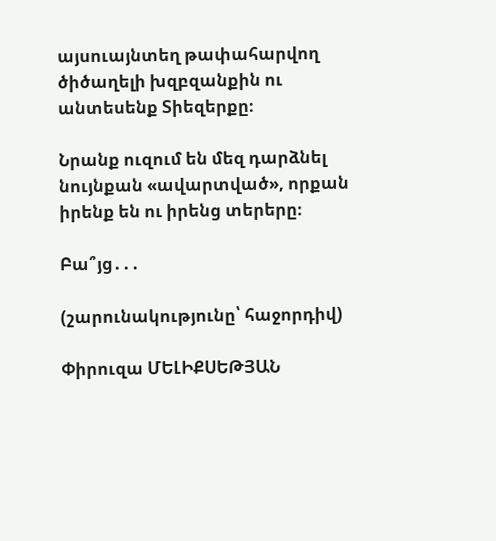այսուայնտեղ թափահարվող ծիծաղելի խզբզանքին ու անտեսենք Տիեզերքը։

Նրանք ուզում են մեզ դարձնել նույնքան «ավարտված», որքան իրենք են ու իրենց տերերը։

Բա՞յց․․․

(շարունակությունը՝ հաջորդիվ)

Փիրուզա ՄԵԼԻՔՍԵԹՅԱՆ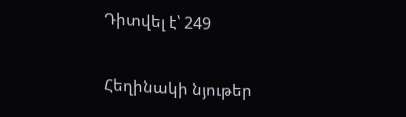Դիտվել է՝ 249

Հեղինակի նյութեր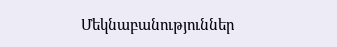Մեկնաբանություններ